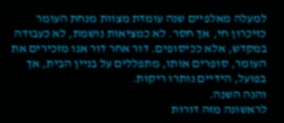למעלה מאלפיים שנה עומדת מצוות מנחת העומר כזיכרון חי, אך חסר. לא כמציאות נושמת, לא כעבודה במקדש, אלא ככיסופים. דור אחר דור אנו מזכירים את העומר, סופרים אותו, מתפללים על בניין הבית, אך בפועל, הידיים נותרו ריקות.
והנה השנה.
לראשונה מזה דורות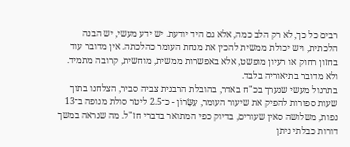רבים כל כך, לא רק הלב כמה, אלא גם היד יודעת. יש ידע מעשי, יש הבנה הלכתית, ויש יכולת ממשית להכין את מנחת העומר כהלכתה. אין מדובר עוד בחזון רחוק או רעיון מופשט, אלא באפשרות ממשית, מוחשית, קרובה מתמיד.
ולא מדובר בתיאוריה בלבד.
בתרגול מעשי שנערך בכ"ח באדר, בהובלת הרבנית צביה סביר, הצלחנו בתוך שעות ספורות להפיק את שיעור העומר, עִשָּׂרוֹן - כ־2.5 ליטר סולת מנופה ב־13 נפות, משלושה סאין שעורים, בדיוק כפי המתואר בדברי חז"ל. מה שנראה במשך דורות כבלתי ניתן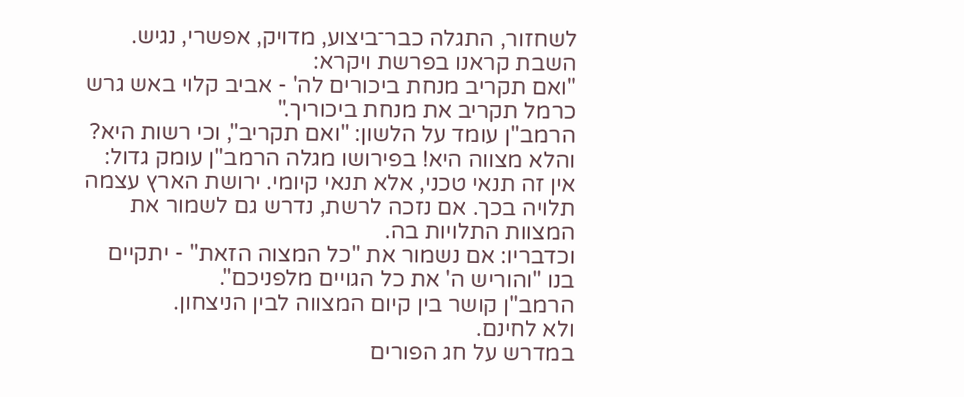לשחזור, התגלה כבר־ביצוע, מדויק, אפשרי, נגיש.
השבת קראנו בפרשת ויקרא:
"ואם תקריב מנחת ביכורים לה' - אביב קלוי באש גרש כרמל תקריב את מנחת ביכוריך."
הרמב"ן עומד על הלשון: "ואם תקריב", וכי רשות היא? והלא מצווה היא! בפירושו מגלה הרמב"ן עומק גדול: אין זה תנאי טכני, אלא תנאי קיומי. ירושת הארץ עצמה תלויה בכך. אם נזכה לרשת, נדרש גם לשמור את המצוות התלויות בה.
וכדבריו: אם נשמור את "כל המצוה הזאת" - יתקיים בנו "והוריש ה' את כל הגויים מלפניכם".
הרמב"ן קושר בין קיום המצווה לבין הניצחון.
ולא לחינם.
במדרש על חג הפורים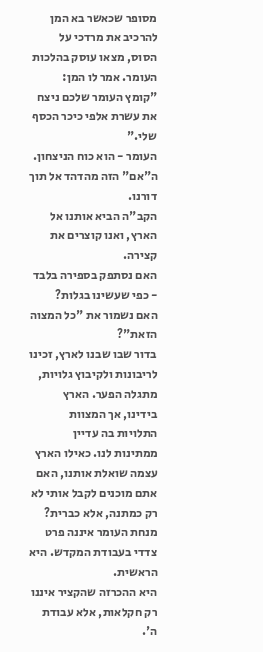מסופר שכאשר בא המן להרכיב את מרדכי על הסוס, מצאו עוסק בהלכות העומר. אמר לו המן: "קומץ העומר שלכם ניצח את עשרת אלפי כיכר הכסף שלי."
העומר - הוא כוח הניצחון.
ה"אם" הזה מהדהד אל תוך דורנו.
הקב"ה הביא אותנו אל הארץ, ואנו קוצרים את קצירה.
האם נסתפק בספירה בלבד - כפי שעשינו בגלות?
האם נשמור את "כל המצוה הזאת"?
בדור שבו שבנו לארץ, זכינו לריבונות ולקיבוץ גלויות, מתגלה הפער. הארץ בידינו, אך המצוות התלויות בה עדיין ממתינות לנו. כאילו הארץ עצמה שואלת אותנו, האם אתם מוכנים לקבל אותי לא רק כמתנה, אלא כברית?
מנחת העומר איננה פרט צדדי בעבודת המקדש. היא הראשית.
היא ההכרזה שהקציר איננו רק חקלאות, אלא עבודת ה'.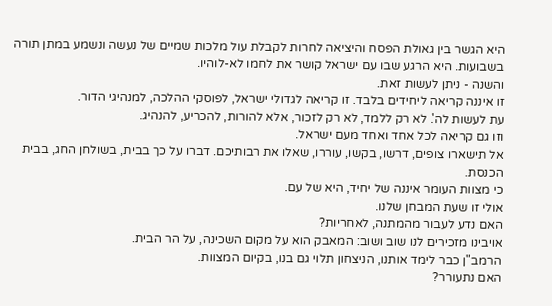היא הגשר בין גאולת הפסח והיציאה לחרות לקבלת עול מלכות שמיים של נעשה ונשמע במתן תורה בשבועות. היא הרגע שבו עם ישראל קושר את לחמו לא-לוהיו.
והשנה - ניתן לעשות זאת.
זו איננה קריאה ליחידים בלבד. זו קריאה לגדולי ישראל, לפוסקי ההלכה, למנהיגי הדור.
עת לעשות לה'. לא רק ללמד, לא רק לזכור, אלא להורות, להכריע, להנהיג.
וזו גם קריאה לכל אחד ואחד מעם ישראל.
אל תישארו צופים, דרשו, בקשו, עוררו, שאלו את רבותיכם. דברו על כך בבית, בשולחן החג, בבית הכנסת.
כי מצוות העומר איננה של יחיד, היא של עם.
אולי זו שעת המבחן שלנו.
האם נדע לעבור מהמתנה, לאחריות?
אויבינו מזכירים לנו שוב ושוב: המאבק הוא על מקום השכינה, על הר הבית.
הרמב"ן כבר לימד אותנו, הניצחון תלוי גם בנו, בקיום המצוות.
האם נתעורר?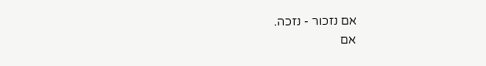אם נזכור - נזכה.
אם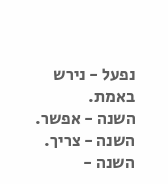נפעל - נירש באמת.
השנה - אפשר.
השנה - צריך.
השנה -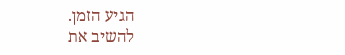הגיע הזמן.
להשיב את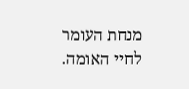מנחת העומר לחיי האומה.